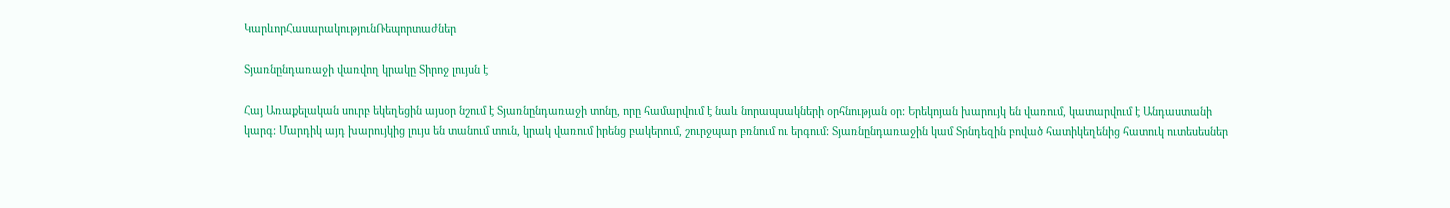ԿարևորՀասարակությունՌեպորտաժներ

Տյառնընդառաջի վառվող կրակը Տիրոջ լույսն է

Հայ Առաքելական սուրբ եկեղեցին այսօր նշում է Տյառնընդառաջի տոնը, որը համարվում է նաև նորապսակների օրհնության օր: Երեկոյան խարույկ են վառում, կատարվում է Անդաստանի կարգ: Մարդիկ այդ խարույկից լույս են տանում տուն, կրակ վառում իրենց բակերում, շուրջպար բռնում ու երգում: Տյառնընդառաջին կամ Տրնդեզին բոված հատիկեղենից հատուկ ուտեսեսներ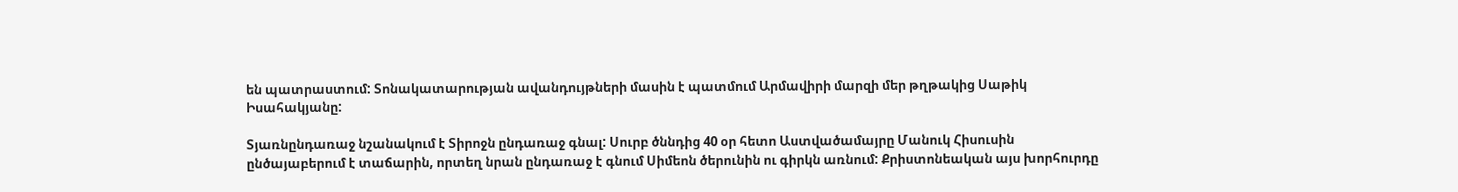են պատրաստում: Տոնակատարության ավանդույթների մասին է պատմում Արմավիրի մարզի մեր թղթակից Սաթիկ Իսահակյանը:

Տյառնընդառաջ նշանակում է Տիրոջն ընդառաջ գնալ: Սուրբ ծննդից 40 օր հետո Աստվածամայրը Մանուկ Հիսուսին ընծայաբերում է տաճարին, որտեղ նրան ընդառաջ է գնում Սիմեոն ծերունին ու գիրկն առնում: Քրիստոնեական այս խորհուրդը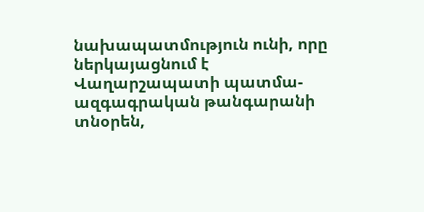նախապատմություն ունի, որը ներկայացնում է Վաղարշապատի պատմա-ազգագրական թանգարանի տնօրեն,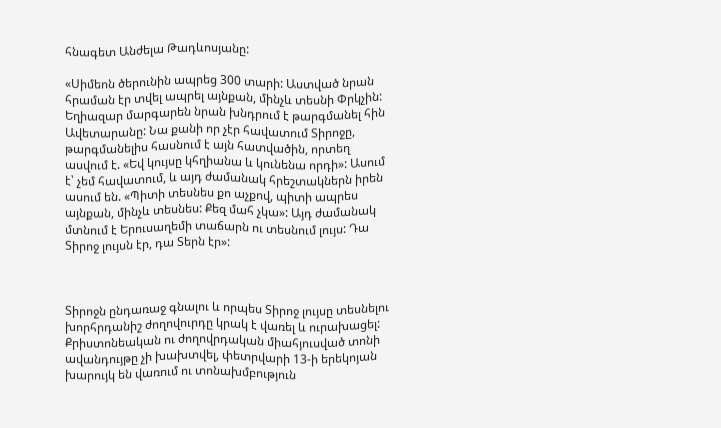հնագետ Անժելա Թադևոսյանը:

«Սիմեոն ծերունին ապրեց 300 տարի: Աստված նրան հրաման էր տվել ապրել այնքան, մինչև տեսնի Փրկչին: Եղիազար մարգարեն նրան խնդրում է թարգմանել հին Ավետարանը: Նա քանի որ չէր հավատում Տիրոջը, թարգմանելիս հասնում է այն հատվածին, որտեղ ասվում է. «Եվ կույսը կհղիանա և կունենա որդի»: Ասում է՝ չեմ հավատում, և այդ ժամանակ հրեշտակներն իրեն ասում են. «Պիտի տեսնես քո աչքով, պիտի ապրես այնքան, մինչև տեսնես: Քեզ մահ չկա»: Այդ ժամանակ մտնում է Երուսաղեմի տաճարն ու տեսնում լույս: Դա Տիրոջ լույսն էր, դա Տերն էր»:



Տիրոջն ընդառաջ գնալու և որպես Տիրոջ լույսը տեսնելու խորհրդանիշ ժողովուրդը կրակ է վառել և ուրախացել: Քրիստոնեական ու ժողովրդական միահյուսված տոնի ավանդույթը չի խախտվել, փետրվարի 13-ի երեկոյան խարույկ են վառում ու տոնախմբություն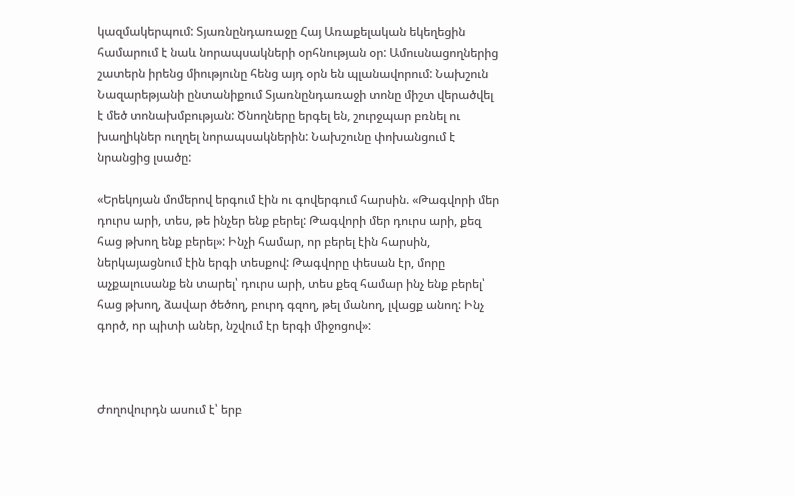կազմակերպում: Տյառնընդառաջը Հայ Առաքելական եկեղեցին համարում է նաև նորապսակների օրհնության օր: Ամուսնացողներից շատերն իրենց միությունը հենց այդ օրն են պլանավորում: Նախշուն Նազարեթյանի ընտանիքում Տյառնընդառաջի տոնը միշտ վերածվել է մեծ տոնախմբության: Ծնողները երգել են, շուրջպար բռնել ու խաղիկներ ուղղել նորապսակներին: Նախշունը փոխանցում է նրանցից լսածը:

«Երեկոյան մոմերով երգում էին ու գովերգում հարսին. «Թագվորի մեր դուրս արի, տես, թե ինչեր ենք բերել: Թագվորի մեր դուրս արի, քեզ հաց թխող ենք բերել»: Ինչի համար, որ բերել էին հարսին, ներկայացնում էին երգի տեսքով: Թագվորը փեսան էր, մորը աչքալուսանք են տարել՝ դուրս արի, տես քեզ համար ինչ ենք բերել՝ հաց թխող, ձավար ծեծող, բուրդ գզող, թել մանող, լվացք անող: Ինչ գործ, որ պիտի աներ, նշվում էր երգի միջոցով»:



Ժողովուրդն ասում է՝ երբ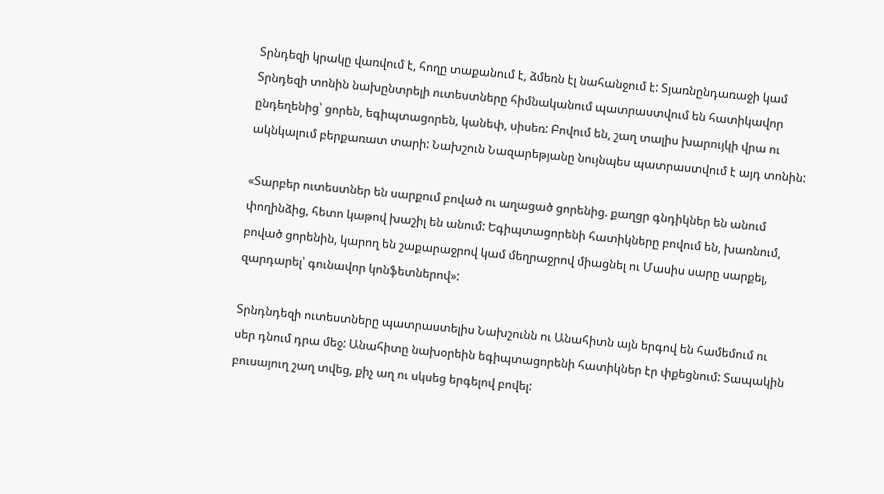Տրնդեզի կրակը վառվում է, հողը տաքանում է, ձմեռն էլ նահանջում է: Տյառնընդառաջի կամ Տրնդեզի տոնին նախընտրելի ուտեստները հիմնականում պատրաստվում են հատիկավոր ընդեղենից՝ ցորեն, եգիպտացորեն, կանեփ, սիսեռ: Բովում են, շաղ տալիս խարույկի վրա ու ակնկալում բերքառատ տարի: Նախշուն Նազարեթյանը նույնպես պատրաստվում է այդ տոնին:

«Տարբեր ուտեստներ են սարքում բոված ու աղացած ցորենից. քաղցր գնդիկներ են անում փողինձից, հետո կաթով խաշիլ են անում: Եգիպտացորենի հատիկները բովում են, խառնում, բոված ցորենին, կարող են շաքարաջրով կամ մեղրաջրով միացնել ու Մասիս սարը սարքել, զարդարել՝ գունավոր կոնֆետներով»:

Տրնդնդեզի ուտեստները պատրաստելիս Նախշունն ու Անահիտն այն երգով են համեմում ու սեր դնում դրա մեջ: Անահիտը նախօրեին եգիպտացորենի հատիկներ էր փքեցնում: Տապակին բուսայուղ շաղ տվեց, քիչ աղ ու սկսեց երգելով բովել: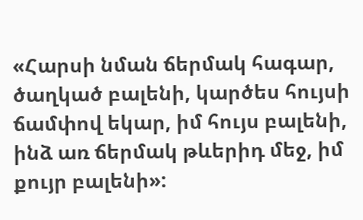«Հարսի նման ճերմակ հագար, ծաղկած բալենի, կարծես հույսի ճամփով եկար, իմ հույս բալենի, ինձ առ ճերմակ թևերիդ մեջ, իմ քույր բալենի»: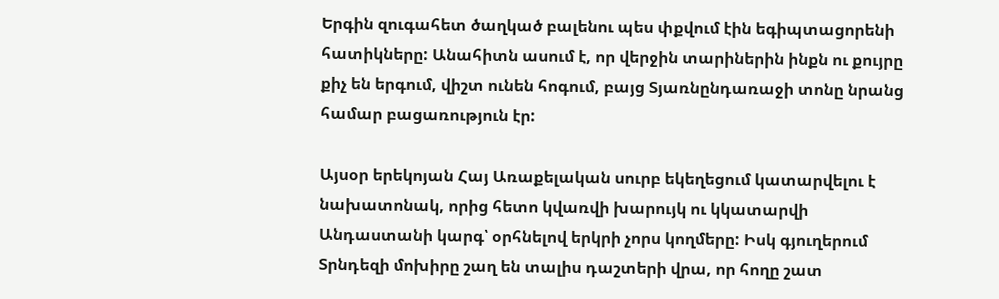Երգին զուգահետ ծաղկած բալենու պես փքվում էին եգիպտացորենի հատիկները: Անահիտն ասում է, որ վերջին տարիներին ինքն ու քույրը քիչ են երգում, վիշտ ունեն հոգում, բայց Տյառնընդառաջի տոնը նրանց համար բացառություն էր:

Այսօր երեկոյան Հայ Առաքելական սուրբ եկեղեցում կատարվելու է նախատոնակ, որից հետո կվառվի խարույկ ու կկատարվի Անդաստանի կարգ՝ օրհնելով երկրի չորս կողմերը: Իսկ գյուղերում Տրնդեզի մոխիրը շաղ են տալիս դաշտերի վրա, որ հողը շատ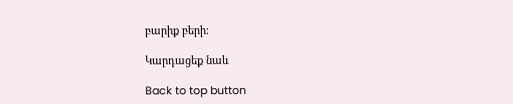բարիք բերի:

Կարդացեք նաև

Back to top button